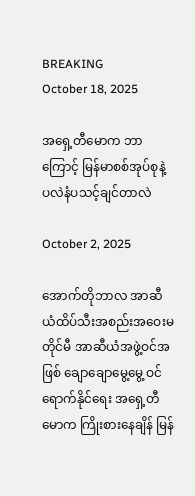BREAKING
October 18, 2025

အရှေ့တီမောက ဘာကြောင့် မြန်မာစစ်အုပ်စုနဲ့ ပလဲနံပသင့်ချင်တာလဲ

October 2, 2025

အောက်တိုဘာလ အာဆီယံထိပ်သီးအစည်းအဝေးမတိုင်မီ အာဆီယံအဖွဲ့ဝင်အဖြစ် ချောချောမွေ့မွေ့ ဝင်ရောက်နိုင်ရေး အရှေ့တီမောက ကြိုးစားနေချိန် မြန်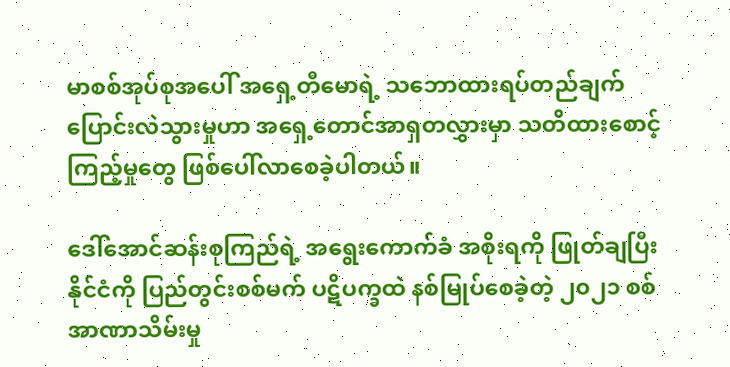မာစစ်အုပ်စုအပေါ် အရှေ့တီမောရဲ့ သဘောထားရပ်တည်ချက် ပြောင်းလဲသွားမှုဟာ အရှေ့တောင်အာရှတလွှားမှာ သတိထားစောင့်ကြည့်မှုတွေ ဖြစ်ပေါ်လာစေခဲ့ပါတယ်။

ဒေါ်အောင်ဆန်းစုကြည်ရဲ့ အရွေးကောက်ခံ အစိုးရကို ဖြုတ်ချပြီး နိုင်ငံကို ပြည်တွင်းစစ်မက် ပဋိပက္ခထဲ နစ်မြုပ်စေခဲ့တဲ့ ၂၀၂၁ စစ်အာဏာသိမ်းမှု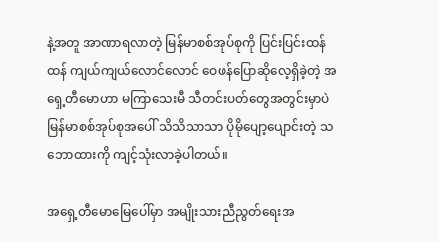နဲ့အတူ အာဏာရလာတဲ့ မြန်မာစစ်အုပ်စုကို ပြင်းပြင်းထန်ထန် ကျယ်ကျယ်လောင်လောင် ဝေဖန်ပြောဆိုလေ့ရှိခဲ့တဲ့ အရှေ့တီမောဟာ မကြာသေးမီ သီတင်းပတ်တွေအတွင်းမှာပဲ မြန်မာစစ်အုပ်စုအပေါ် သိသိသာသာ ပိုမိုပျော့ပျောင်းတဲ့ သဘောထားကို ကျင့်သုံးလာခဲ့ပါတယ်။

အရှေ့တီမောမြေပေါ်မှာ အမျိုးသားညီညွတ်ရေးအ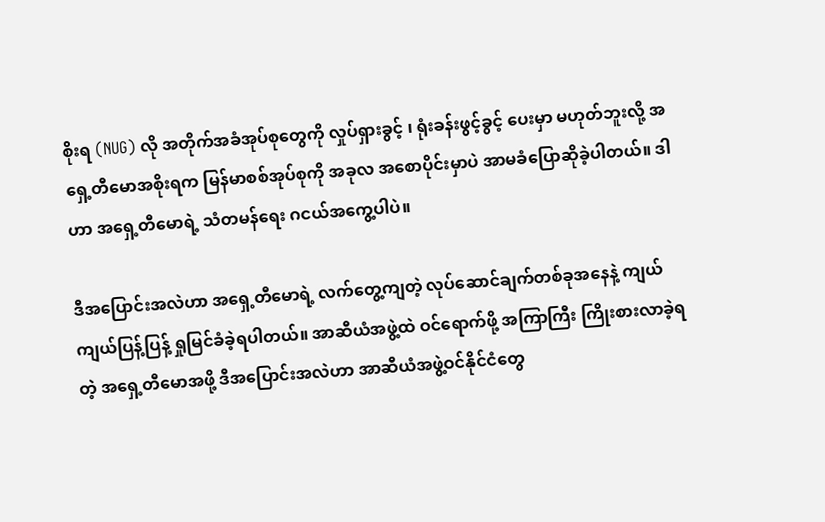စိုးရ (NUG) လို အတိုက်အခံအုပ်စုတွေကို လှုပ်ရှားခွင့် ၊ ရုံးခန်းဖွင့်ခွင့် ပေးမှာ မဟုတ်ဘူးလို့ အရှေ့တီမောအစိုးရက မြန်မာစစ်အုပ်စုကို အခုလ အစောပိုင်းမှာပဲ အာမခံပြောဆိုခဲ့ပါတယ်။ ဒါဟာ အရှေ့တီမောရဲ့ သံတမန်ရေး ဂငယ်အကွေ့ပါပဲ။

ဒီအပြောင်းအလဲဟာ အရှေ့တီမောရဲ့ လက်တွေ့ကျတဲ့ လုပ်ဆောင်ချက်တစ်ခုအနေနဲ့ ကျယ်ကျယ်ပြန့်ပြန့် ရှုမြင်ခံခဲ့ရပါတယ်။ အာဆီယံအဖွဲ့ထဲ ဝင်ရောက်ဖို့ အကြာကြီး ကြိုးစားလာခဲ့ရတဲ့ အရှေ့တီမောအဖို့ ဒီအပြောင်းအလဲဟာ အာဆီယံအဖွဲ့ဝင်နိုင်ငံတွေ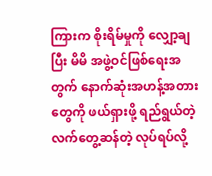ကြားက စိုးရိမ်မှုကို လျှော့ချပြီး မိမိ အဖွဲ့ဝင်ဖြစ်ရေးအတွက် နောက်ဆုံးအဟန့်အတားတွေကို ဖယ်ရှားဖို့ ရည်ရွယ်တဲ့ လက်တွေ့ဆန်တဲ့ လုပ်ရပ်လို့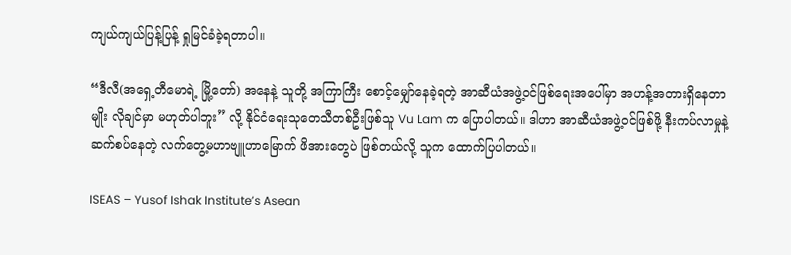ကျယ်ကျယ်ပြန့်ပြန့် ရှုမြင်ခံခဲ့ရတာပါ။

“ဒီလီ(အရှေ့တီမောရဲ့ မြို့တော်) အနေနဲ့ သူတို့ အကြာကြီး စောင့်မျှော်နေခဲ့ရတဲ့ အာဆီယံအဖွဲ့ဝင်ဖြစ်ရေးအပေါ်မှာ အဟန့်အတားရှိနေတာမျိုး လိုချင်မှာ မဟုတ်ပါဘူး” လို့ နိုင်ငံရေးသုတေသီတစ်ဦးဖြစ်သူ Vu Lam က ပြောပါတယ်။ ဒါဟာ အာဆီယံအဖွဲ့ဝင်ဖြစ်ဖို့ နီးကပ်လာမှုနဲ့ ဆက်စပ်နေတဲ့ လက်တွေ့မဟာဗျူဟာမြောက် ဖိအားတွေပဲ ဖြစ်တယ်လို့ သူက ထောက်ပြပါတယ်။

ISEAS – Yusof Ishak Institute’s Asean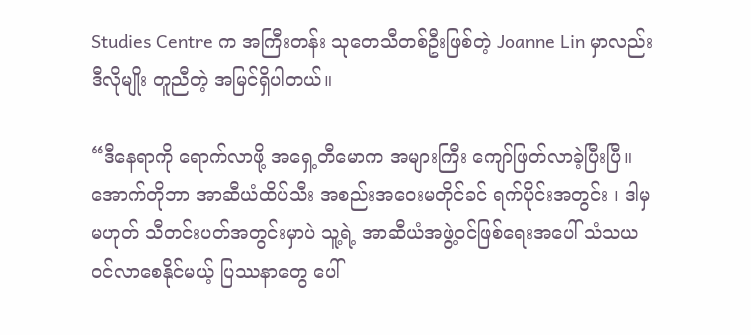Studies Centre က အကြီးတန်း သုတေသီတစ်ဦးဖြစ်တဲ့ Joanne Lin မှာလည်း ဒီလိုမျိုး တူညီတဲ့ အမြင်ရှိပါတယ်။

“ဒီနေရာကို ရောက်လာဖို့ အရှေ့တီမောက အများကြီး ကျော်ဖြတ်လာခဲ့ပြီးပြီ။ အောက်တိုဘာ အာဆီယံထိပ်သီး အစည်းအဝေးမတိုင်ခင် ရက်ပိုင်းအတွင်း ၊ ဒါမှမဟုတ် သီတင်းပတ်အတွင်းမှာပဲ သူ့ရဲ့ အာဆီယံအဖွဲ့ဝင်ဖြစ်ရေးအပေါ် သံသယဝင်လာစေနိုင်မယ့် ပြဿနာတွေ ပေါ်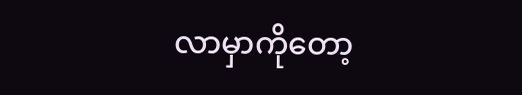လာမှာကိုတော့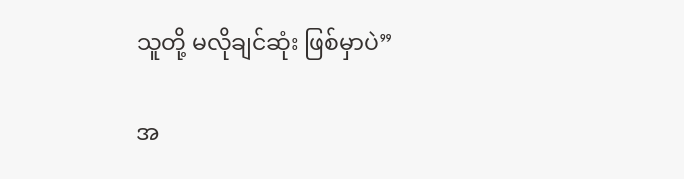သူတို့ မလိုချင်ဆုံး ဖြစ်မှာပဲ”

အ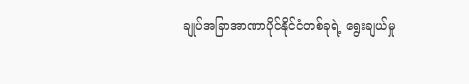ချုပ်အခြာအာဏာပိုင်နိုင်ငံတစ်ခုရဲ့ ရွေးချယ်မှု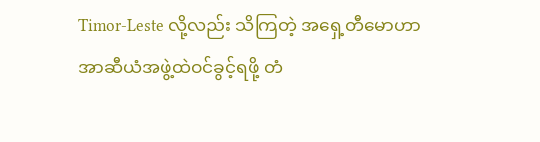Timor-Leste လို့လည်း သိကြတဲ့ အရှေ့တီမောဟာ အာဆီယံအဖွဲ့ထဲဝင်ခွင့်ရဖို့ တံ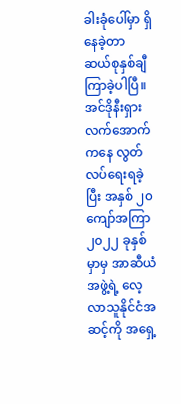ခါးခုံပေါ်မှာ ရှိနေခဲ့တာ ဆယ်စုနှစ်ချီ ကြာခဲ့ပါပြီ။ အင်ဒိုနီးရှားလက်အောက်ကနေ လွတ်လပ်ရေးရခဲ့ပြီး အနှစ် ၂၀ ကျော်အကြာ ၂၀၂၂ ခုနှစ်မှာမှ အာဆီယံအဖွဲ့ရဲ့ လေ့လာသူနိုင်ငံအဆင့်ကို အရှေ့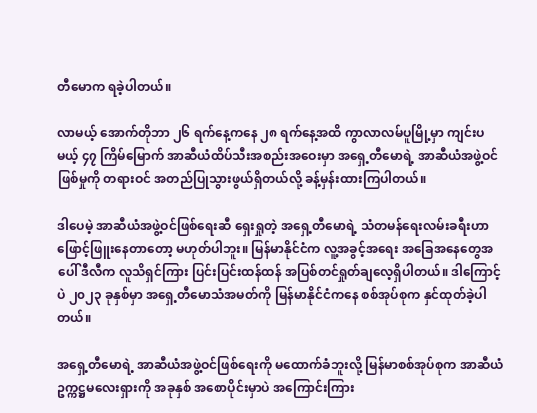တီမောက ရခဲ့ပါတယ်။

လာမယ့် အောက်တိုဘာ ၂၆ ရက်နေ့ကနေ ၂၈ ရက်နေ့အထိ ကွာလာလမ်ပူမြို့မှာ ကျင်းပမယ့် ၄၇ ကြိမ်မြောက် အာဆီယံထိပ်သီးအစည်းအဝေးမှာ အရှေ့တီမောရဲ့ အာဆီယံအဖွဲ့ဝင်ဖြစ်မှုကို တရားဝင် အတည်ပြုသွားဖွယ်ရှိတယ်လို့ ခန့်မှန်းထားကြပါတယ်။

ဒါပေမဲ့ အာဆီယံအဖွဲ့ဝင်ဖြစ်ရေးဆီ ရှေးရှုတဲ့ အရှေ့တီမောရဲ့ သံတမန်ရေးလမ်းခရီးဟာ ဖြောင့်ဖြူးနေတာတော့ မဟုတ်ပါဘူး။ မြန်မာနိုင်ငံက လူ့အခွင့်အရေး အခြေအနေတွေအပေါ် ဒီလီက လူသိရှင်ကြား ပြင်းပြင်းထန်ထန် အပြစ်တင်ရှုတ်ချလေ့ရှိပါတယ်။ ဒါကြောင့်ပဲ ၂၀၂၃ ခုနှစ်မှာ အရှေ့တီမောသံအမတ်ကို မြန်မာနိုင်ငံကနေ စစ်အုပ်စုက နှင်ထုတ်ခဲ့ပါတယ်။

အရှေ့တီမောရဲ့ အာဆီယံအဖွဲ့ဝင်ဖြစ်ရေးကို မထောက်ခံဘူးလို့ မြန်မာစစ်အုပ်စုက အာဆီယံဥက္ကဋ္ဌမလေးရှားကို အခုနှစ် အစောပိုင်းမှာပဲ အကြောင်းကြား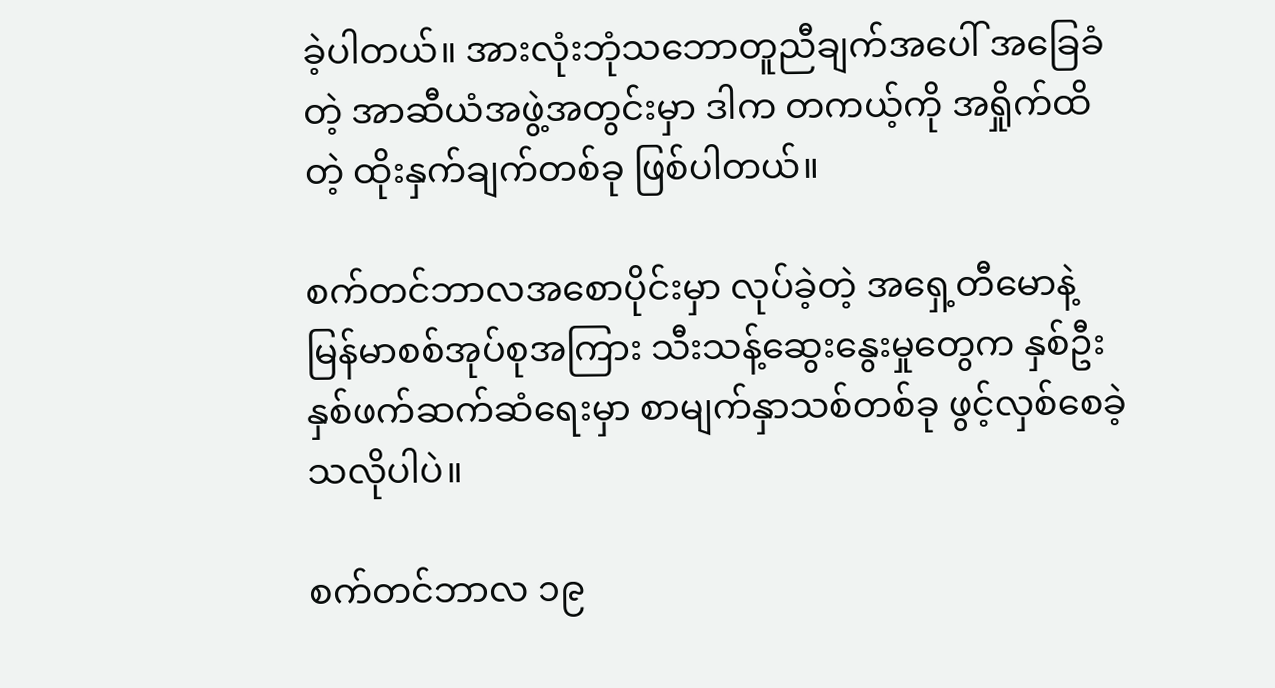ခဲ့ပါတယ်။ အားလုံးဘုံသဘောတူညီချက်အပေါ် အခြေခံတဲ့ အာဆီယံအဖွဲ့အတွင်းမှာ ဒါက တကယ့်ကို အရှိုက်ထိတဲ့ ထိုးနှက်ချက်တစ်ခု ဖြစ်ပါတယ်။

စက်တင်ဘာလအစောပိုင်းမှာ လုပ်ခဲ့တဲ့ အရှေ့တီမောနဲ့ မြန်မာစစ်အုပ်စုအကြား သီးသန့်ဆွေးနွေးမှုတွေက နှစ်ဦးနှစ်ဖက်ဆက်ဆံရေးမှာ စာမျက်နှာသစ်တစ်ခု ဖွင့်လှစ်စေခဲ့သလိုပါပဲ။

စက်တင်ဘာလ ၁၉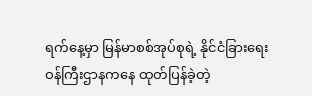ရက်နေ့မှာ မြန်မာစစ်အုပ်စုရဲ့ နိုင်ငံခြားရေးဝန်ကြီးဌာနကနေ ထုတ်ပြန်ခဲ့တဲ့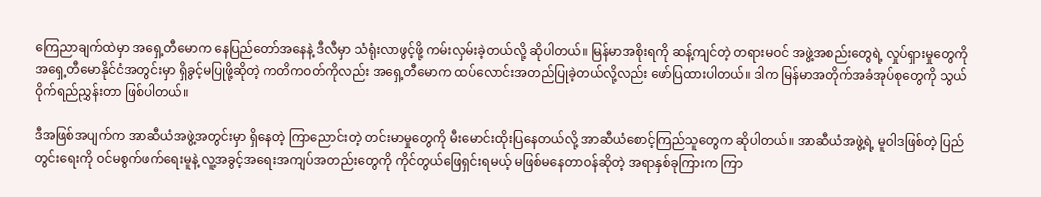ကြေညာချက်ထဲမှာ အရှေ့တီမောက နေပြည်တော်အနေနဲ့ ဒီလီမှာ သံရုံးလာဖွင့်ဖို့ ကမ်းလှမ်းခဲ့တယ်လို့ ဆိုပါတယ်။ မြန်မာအစိုးရကို ဆန့်ကျင်တဲ့ တရားမဝင် အဖွဲ့အစည်းတွေရဲ့ လှုပ်ရှားမှုတွေကို အရှေ့တီမောနိုင်ငံအတွင်းမှာ ရှိခွင့်မပြုဖို့ဆိုတဲ့ ကတိကဝတ်ကိုလည်း အရှေ့တီမောက ထပ်လောင်းအတည်ပြုခဲ့တယ်လို့လည်း ဖော်ပြထားပါတယ်။ ဒါက မြန်မာအတိုက်အခံအုပ်စုတွေကို သွယ်ဝိုက်ရည်ညွှန်းတာ ဖြစ်ပါတယ်။

ဒီအဖြစ်အပျက်က အာဆီယံအဖွဲ့အတွင်းမှာ ရှိနေတဲ့ ကြာညောင်းတဲ့ တင်းမာမှုတွေကို မီးမောင်းထိုးပြနေတယ်လို့ အာဆီယံစောင့်ကြည်သူတွေက ဆိုပါတယ်။ အာဆီယံအဖွဲ့ရဲ့ မူဝါဒဖြစ်တဲ့ ပြည်တွင်းရေးကို ဝင်မစွက်ဖက်ရေးမူနဲ့ လူ့အခွင့်အရေးအကျပ်အတည်းတွေကို ကိုင်တွယ်ဖြေရှင်းရမယ့် မဖြစ်မနေတာဝန်ဆိုတဲ့ အရာနှစ်ခုကြားက ကြာ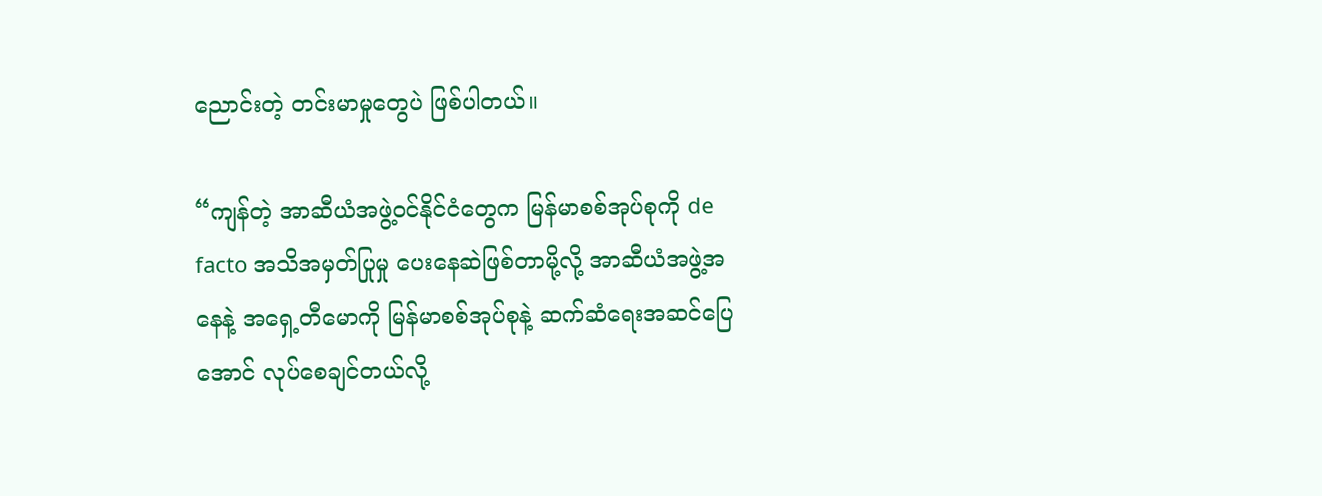ညောင်းတဲ့ တင်းမာမှုတွေပဲ ဖြစ်ပါတယ်။

“ကျန်တဲ့ အာဆီယံအဖွဲ့ဝင်နိုင်ငံတွေက မြန်မာစစ်အုပ်စုကို de facto အသိအမှတ်ပြုမှု ပေးနေဆဲဖြစ်တာမို့လို့ အာဆီယံအဖွဲ့အနေနဲ့ အရှေ့တီမောကို မြန်မာစစ်အုပ်စုနဲ့ ဆက်ဆံရေးအဆင်ပြေအောင် လုပ်စေချင်တယ်လို့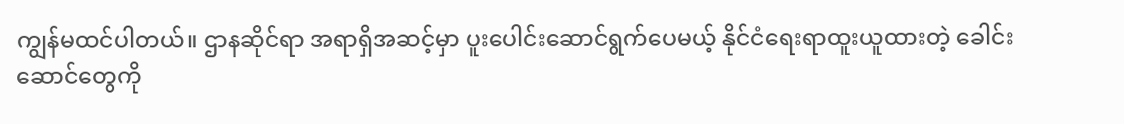ကျွန်မထင်ပါတယ်။ ဌာနဆိုင်ရာ အရာရှိအဆင့်မှာ ပူးပေါင်းဆောင်ရွက်ပေမယ့် နိုင်ငံရေးရာထူးယူထားတဲ့ ခေါင်းဆောင်တွေကို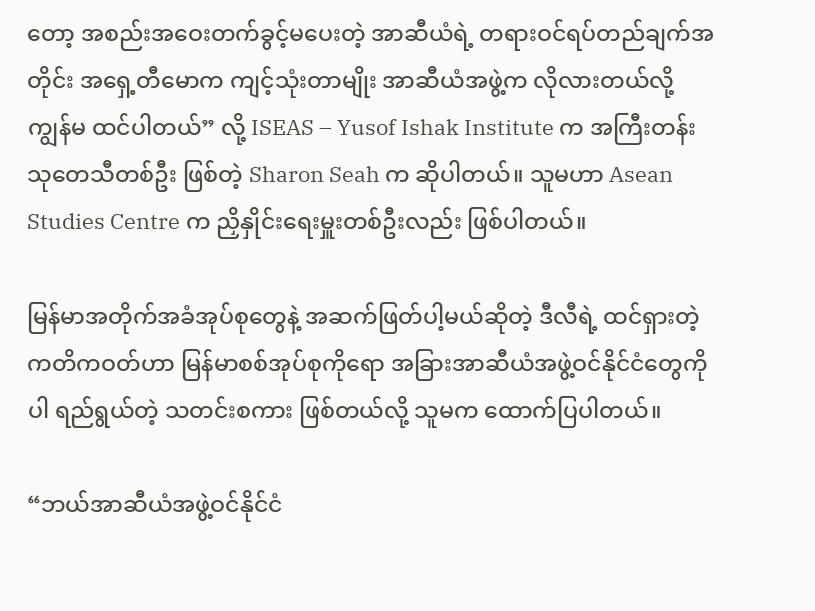တော့ အစည်းအဝေးတက်ခွင့်မပေးတဲ့ အာဆီယံရဲ့ တရားဝင်ရပ်တည်ချက်အတိုင်း အရှေ့တီမောက ကျင့်သုံးတာမျိုး အာဆီယံအဖွဲ့က လိုလားတယ်လို့ ကျွန်မ ထင်ပါတယ်” လို့ ISEAS – Yusof Ishak Institute က အကြီးတန်းသုတေသီတစ်ဦး ဖြစ်တဲ့ Sharon Seah က ဆိုပါတယ်။ သူမဟာ Asean Studies Centre က ညှိနှိုင်းရေးမှူးတစ်ဦးလည်း ဖြစ်ပါတယ်။

မြန်မာအတိုက်အခံအုပ်စုတွေနဲ့ အဆက်ဖြတ်ပါ့မယ်ဆိုတဲ့ ဒီလီရဲ့ ထင်ရှားတဲ့ ကတိကဝတ်ဟာ မြန်မာစစ်အုပ်စုကိုရော အခြားအာဆီယံအဖွဲ့ဝင်နိုင်ငံတွေကိုပါ ရည်ရွယ်တဲ့ သတင်းစကား ဖြစ်တယ်လို့ သူမက ထောက်ပြပါတယ်။

“ဘယ်အာဆီယံအဖွဲ့ဝင်နိုင်ငံ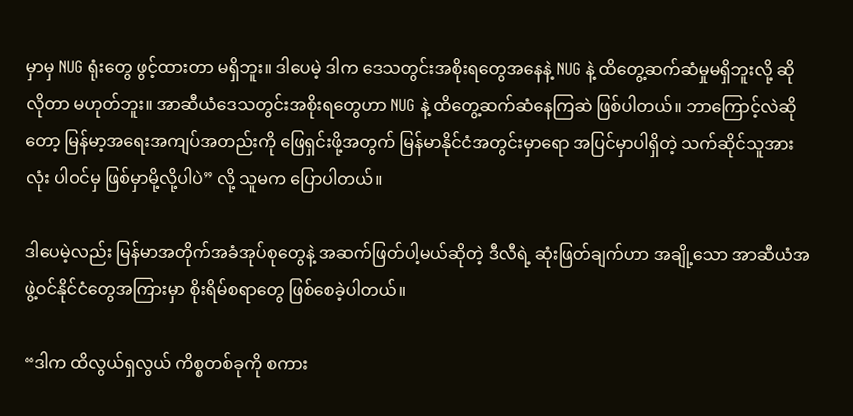မှာမှ NUG ရုံးတွေ ဖွင့်ထားတာ မရှိဘူး။ ဒါပေမဲ့ ဒါက ဒေသတွင်းအစိုးရတွေအနေနဲ့ NUG နဲ့ ထိတွေ့ဆက်ဆံမှုမရှိဘူးလို့ ဆိုလိုတာ မဟုတ်ဘူး။ အာဆီယံဒေသတွင်းအစိုးရတွေဟာ NUG နဲ့ ထိတွေ့ဆက်ဆံနေကြဆဲ ဖြစ်ပါတယ်။ ဘာကြောင့်လဲဆိုတော့ မြန်မာ့အရေးအကျပ်အတည်းကို ဖြေရှင်းဖို့အတွက် မြန်မာနိုင်ငံအတွင်းမှာရော အပြင်မှာပါရှိတဲ့ သက်ဆိုင်သူအားလုံး ပါဝင်မှ ဖြစ်မှာမို့လို့ပါပဲ” လို့ သူမက ပြောပါတယ်။

ဒါပေမဲ့လည်း မြန်မာအတိုက်အခံအုပ်စုတွေနဲ့ အဆက်ဖြတ်ပါ့မယ်ဆိုတဲ့ ဒီလီရဲ့ ဆုံးဖြတ်ချက်ဟာ အချို့သော အာဆီယံအဖွဲ့ဝင်နိုင်ငံတွေအကြားမှာ စိုးရိမ်စရာတွေ ဖြစ်စေခဲ့ပါတယ်။

“ဒါက ထိလွယ်ရှလွယ် ကိစ္စတစ်ခုကို စကား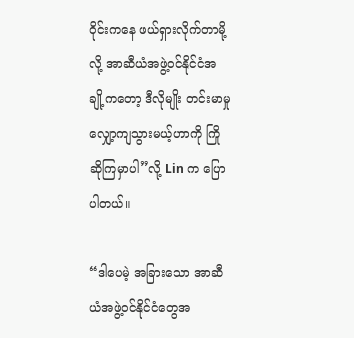ဝိုင်းကနေ ဖယ်ရှားလိုက်တာမို့လို့ အာဆီယံအဖွဲ့ဝင်နိုင်ငံအချို့ကတော့ ဒီလိုမျိုး တင်းမာမှုလျှော့ကျသွားမယ့်ဟာကို ကြိုဆိုကြမှာပါ”လို့ Lin က ပြောပါတယ်။

“ဒါပေမဲ့ အခြားသော အာဆီယံအဖွဲ့ဝင်နိုင်ငံတွေအ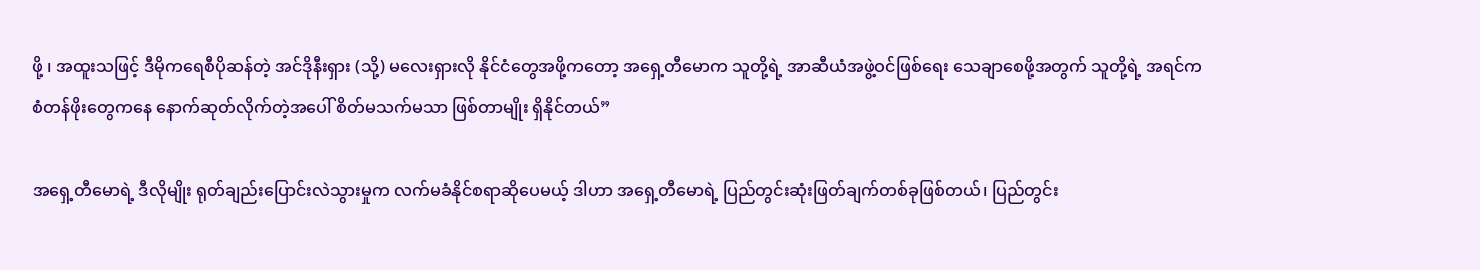ဖို့ ၊ အထူးသဖြင့် ဒီမိုကရေစီပိုဆန်တဲ့ အင်ဒိုနီးရှား (သို့) မလေးရှားလို နိုင်ငံတွေအဖို့ကတော့ အရှေ့တီမောက သူတို့ရဲ့ အာဆီယံအဖွဲ့ဝင်ဖြစ်ရေး သေချာစေဖို့အတွက် သူတို့ရဲ့ အရင်က စံတန်ဖိုးတွေကနေ နောက်ဆုတ်လိုက်တဲ့အပေါ် စိတ်မသက်မသာ ဖြစ်တာမျိုး ရှိနိုင်တယ်”

အရှေ့တီမောရဲ့ ဒီလိုမျိုး ရုတ်ချည်းပြောင်းလဲသွားမှုက လက်မခံနိုင်စရာဆိုပေမယ့် ဒါဟာ အရှေ့တီမောရဲ့ ပြည်တွင်းဆုံးဖြတ်ချက်တစ်ခုဖြစ်တယ်၊ ပြည်တွင်း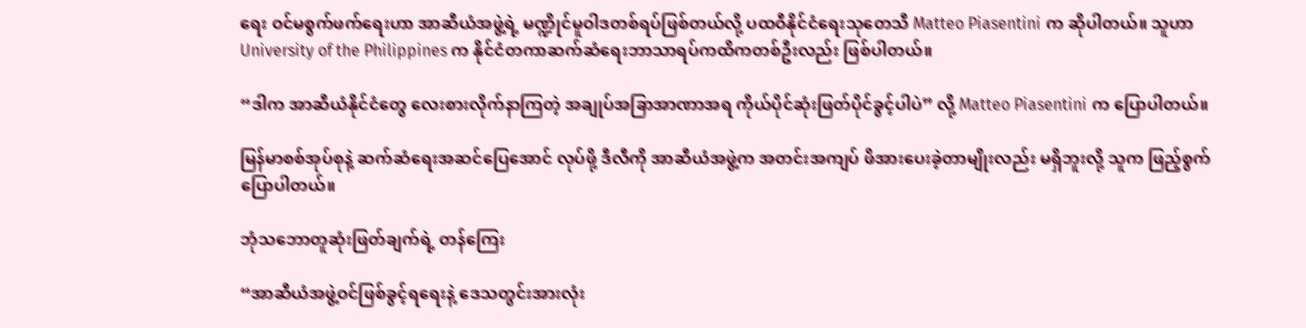ရေး ဝင်မစွက်ဖက်ရေးဟာ အာဆီယံအဖွဲ့ရဲ့ မဏ္ဍိုင်မူဝါဒတစ်ရပ်ဖြစ်တယ်လို့ ပထဝီနိုင်ငံရေးသုတေသီ Matteo Piasentini က ဆိုပါတယ်။ သူဟာ University of the Philippines က နိုင်ငံတကာဆက်ဆံရေးဘာသာရပ်ကထိကတစ်ဦးလည်း ဖြစ်ပါတယ်။

“ဒါက အာဆီယံနိုင်ငံတွေ လေးစားလိုက်နာကြတဲ့ အချုပ်အခြာအာဏာအရ ကိုယ်ပိုင်ဆုံးဖြတ်ပိုင်ခွင့်ပါပဲ” လို့ Matteo Piasentini က ပြောပါတယ်။

မြန်မာစစ်အုပ်စုနဲ့ ဆက်ဆံရေးအဆင်ပြေအောင် လုပ်ဖို့ ဒီလီကို အာဆီယံအဖွဲ့က အတင်းအကျပ် ဖိအားပေးခဲ့တာမျိုးလည်း မရှိဘူးလို့ သူက ဖြည့်စွက်ပြောပါတယ်။

ဘုံသဘောတူဆုံးဖြတ်ချက်ရဲ့ တန်ကြေး

“အာဆီယံအဖွဲ့ဝင်ဖြစ်ခွင့်ရရေးနဲ့ ဒေသတွင်းအားလုံး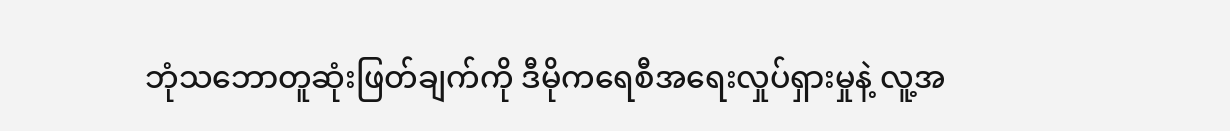ဘုံသဘောတူဆုံးဖြတ်ချက်ကို ဒီမိုကရေစီအရေးလှုပ်ရှားမှုနဲ့ လူ့အ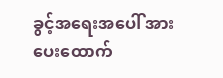ခွင့်အရေးအပေါ် အားပေးထောက်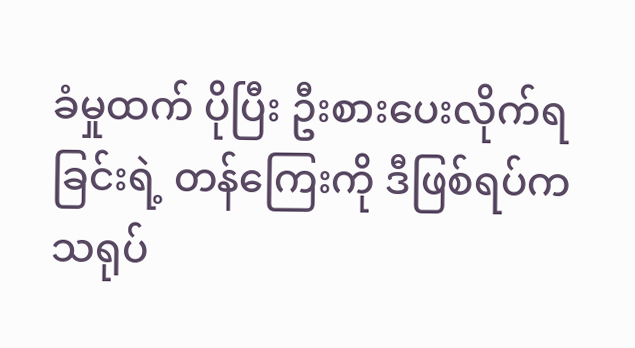ခံမှုထက် ပိုပြီး ဦးစားပေးလိုက်ရခြင်းရဲ့ တန်ကြေးကို ဒီဖြစ်ရပ်က သရုပ်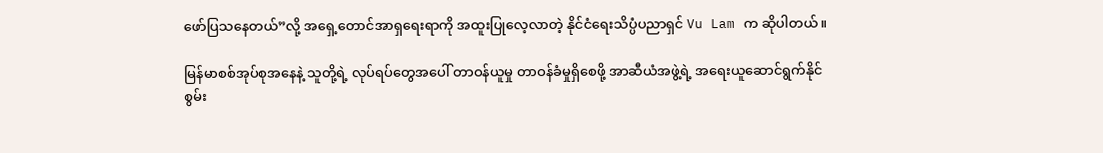ဖော်ပြသနေတယ်”လို့ အရှေ့တောင်အာရှရေးရာကို အထူးပြုလေ့လာတဲ့ နိုင်ငံရေးသိပ္ပံပညာရှင် Vu Lam က ဆိုပါတယ်။

မြန်မာစစ်အုပ်စုအနေနဲ့ သူတို့ရဲ့ လုပ်ရပ်တွေအပေါ် တာဝန်ယူမှု တာဝန်ခံမှုရှိစေဖို့ အာဆီယံအဖွဲ့ရဲ့ အရေးယူဆောင်ရွက်နိုင်စွမ်း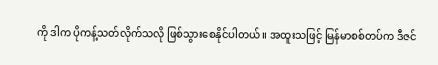ကို ဒါက ပိုကန့်သတ်လိုက်သလို ဖြစ်သွားစေနိုင်ပါတယ်။ အထူးသဖြင့် မြန်မာစစ်တပ်က ဒီဇင်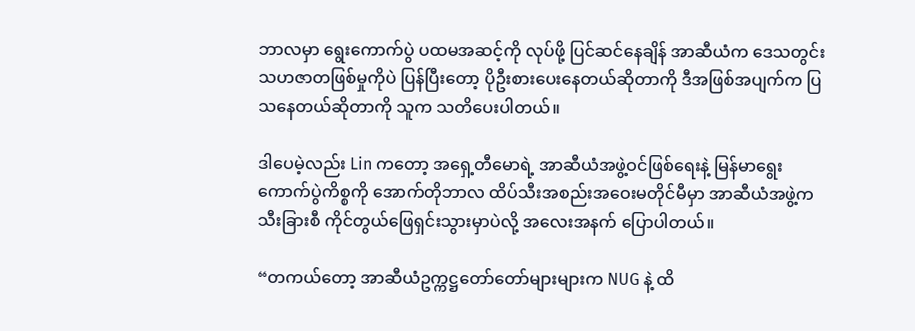ဘာလမှာ ရွေးကောက်ပွဲ ပထမအဆင့်ကို လုပ်ဖို့ ပြင်ဆင်နေချိန် အာဆီယံက ဒေသတွင်းသဟဇာတဖြစ်မှုကိုပဲ ပြန်ပြီးတော့ ပိုဦးစားပေးနေတယ်ဆိုတာကို ဒီအဖြစ်အပျက်က ပြသနေတယ်ဆိုတာကို သူက သတိပေးပါတယ်။

ဒါပေမဲ့လည်း Lin ကတော့ အရှေ့တီမောရဲ့ အာဆီယံအဖွဲ့ဝင်ဖြစ်ရေးနဲ့ မြန်မာရွေးကောက်ပွဲကိစ္စကို အောက်တိုဘာလ ထိပ်သီးအစည်းအဝေးမတိုင်မီမှာ အာဆီယံအဖွဲ့က သီးခြားစီ ကိုင်တွယ်ဖြေရှင်းသွားမှာပဲလို့ အလေးအနက် ပြောပါတယ်။

“တကယ်တော့ အာဆီယံဥက္ကဋ္ဌတော်တော်များများက NUG နဲ့ ထိ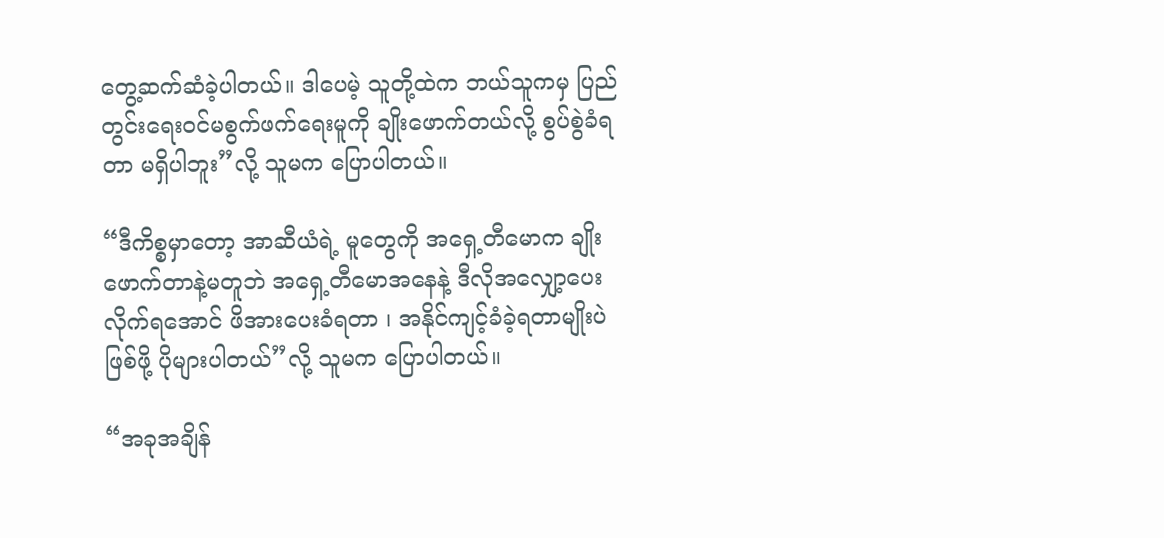တွေ့ဆက်ဆံခဲ့ပါတယ်။ ဒါပေမဲ့ သူတို့ထဲက ဘယ်သူကမှ ပြည်တွင်းရေးဝင်မစွက်ဖက်ရေးမူကို ချိုးဖောက်တယ်လို့ စွပ်စွဲခံရတာ မရှိပါဘူး”လို့ သူမက ပြောပါတယ်။

“ဒီကိစ္စမှာတော့ အာဆီယံရဲ့ မူတွေကို အရှေ့တီမောက ချိုးဖောက်တာနဲ့မတူဘဲ အရှေ့တီမောအနေနဲ့ ဒီလိုအလျှော့ပေးလိုက်ရအောင် ဖိအားပေးခံရတာ ၊ အနိုင်ကျင့်ခံခဲ့ရတာမျိုးပဲ ဖြစ်ဖို့ ပိုများပါတယ်”လို့ သူမက ပြောပါတယ်။

“အခုအချိန်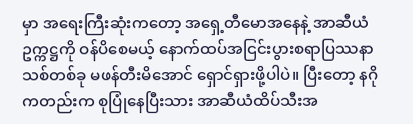မှာ အရေးကြီးဆုံးကတော့ အရှေ့တီမောအနေနဲ့ အာဆီယံဥက္ကဋ္ဌကို ဝန်ပိစေမယ့် နောက်ထပ်အငြင်းပွားစရာပြဿနာသစ်တစ်ခု မဖန်တီးမိအောင် ရှောင်ရှားဖို့ပါပဲ။ ပြီးတော့ နဂိုကတည်းက စုပြုံနေပြီးသား အာဆီယံထိပ်သီးအ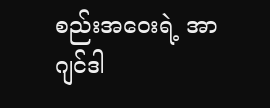စည်းအဝေးရဲ့ အာဂျင်ဒါ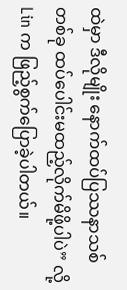ထဲမှာ ဒီလိုမျိုး နောက်ထပ်ပြဿနာသစ်တစ်ခု ထပ်ပေါင်းမထည့်လိုက်မိဖို့ပါပဲ” လို့ Lin က ဖြည့်စွက်ပြောခဲ့ပါတယ်။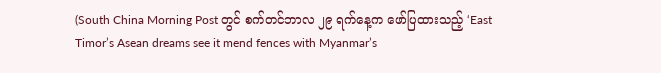(South China Morning Post တွင် စက်တင်ဘာလ ၂၉ ရက်နေ့က ဖော်ပြထားသည့် ‘East Timor’s Asean dreams see it mend fences with Myanmar’s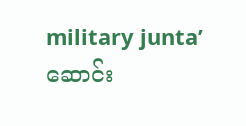military junta’ဆောင်း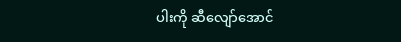ပါးကို ဆီလျော်အောင်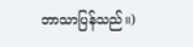ဘာသာပြန်သည်။)